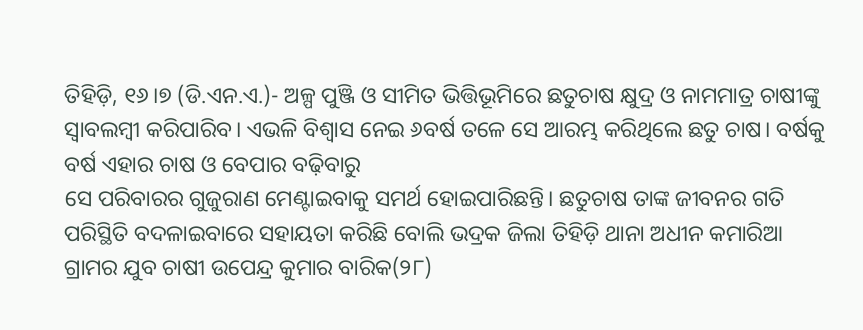ତିହିଡ଼ି, ୧୬।୭ (ଡି.ଏନ.ଏ.)- ଅଳ୍ପ ପୁଞ୍ଜି ଓ ସୀମିତ ଭିତ୍ତିଭୂମିରେ ଛତୁଚାଷ କ୍ଷୁଦ୍ର ଓ ନାମମାତ୍ର ଚାଷୀଙ୍କୁ ସ୍ବାବଲମ୍ବୀ କରିପାରିବ। ଏଭଳି ବିଶ୍ୱାସ ନେଇ ୬ବର୍ଷ ତଳେ ସେ ଆରମ୍ଭ କରିଥିଲେ ଛତୁ ଚାଷ। ବର୍ଷକୁ ବର୍ଷ ଏହାର ଚାଷ ଓ ବେପାର ବଢ଼ିବାରୁ
ସେ ପରିବାରର ଗୁଜୁରାଣ ମେଣ୍ଟାଇବାକୁ ସମର୍ଥ ହୋଇପାରିଛନ୍ତି। ଛତୁଚାଷ ତାଙ୍କ ଜୀବନର ଗତି ପରିସ୍ଥିତି ବଦଳାଇବାରେ ସହାୟତା କରିଛି ବୋଲି ଭଦ୍ରକ ଜିଲା ତିହିଡ଼ି ଥାନା ଅଧୀନ କମାରିଆ ଗ୍ରାମର ଯୁବ ଚାଷୀ ଉପେନ୍ଦ୍ର କୁମାର ବାରିକ(୨୮)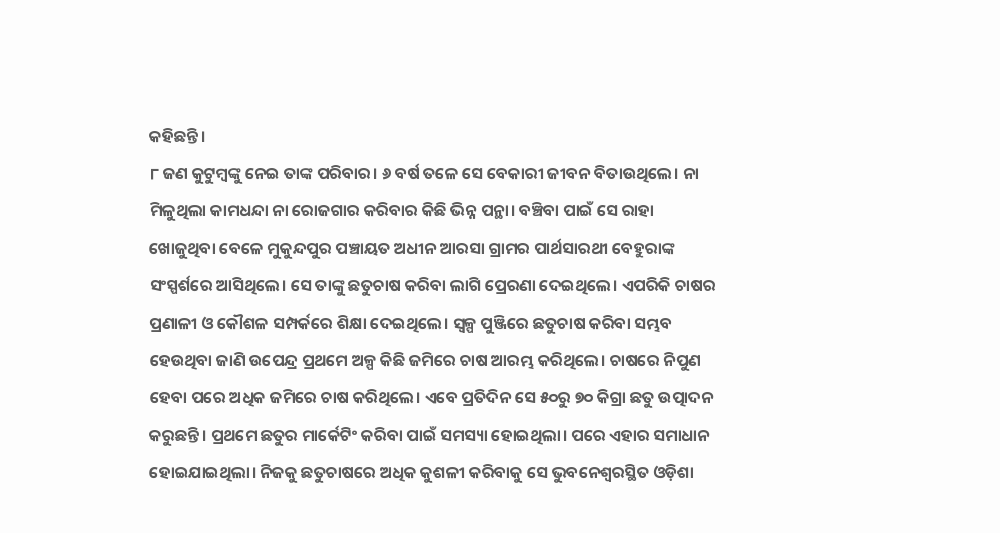କହିଛନ୍ତି।
୮ ଜଣ କୁଟୁମ୍ବଙ୍କୁ ନେଇ ତାଙ୍କ ପରିବାର। ୬ ବର୍ଷ ତଳେ ସେ ବେକାରୀ ଜୀବନ ବିତାଉଥିଲେ। ନା ମିଳୁଥିଲା କାମଧନ୍ଦା ନା ରୋଜଗାର କରିବାର କିଛି ଭିନ୍ନ ପନ୍ଥା। ବଞ୍ଚିବା ପାଇଁ ସେ ରାହା ଖୋଜୁଥିବା ବେଳେ ମୁକୁନ୍ଦପୁର ପଞ୍ଚାୟତ ଅଧୀନ ଆରସା ଗ୍ରାମର ପାର୍ଥସାରଥୀ ବେହୁରାଙ୍କ ସଂସ୍ପର୍ଶରେ ଆସିଥିଲେ। ସେ ତାଙ୍କୁ ଛତୁଚାଷ କରିବା ଲାଗି ପ୍ରେରଣା ଦେଇଥିଲେ। ଏପରିକି ଚାଷର ପ୍ରଣାଳୀ ଓ କୌଶଳ ସମ୍ପର୍କରେ ଶିକ୍ଷା ଦେଇଥିଲେ। ସ୍ବଳ୍ପ ପୁଞ୍ଜିରେ ଛତୁଚାଷ କରିବା ସମ୍ଭବ ହେଉଥିବା ଜାଣି ଉପେନ୍ଦ୍ର ପ୍ରଥମେ ଅଳ୍ପ କିଛି ଜମିରେ ଚାଷ ଆରମ୍ଭ କରିଥିଲେ। ଚାଷରେ ନିପୁଣ ହେବା ପରେ ଅଧିକ ଜମିରେ ଚାଷ କରିଥିଲେ। ଏବେ ପ୍ରତିଦିନ ସେ ୫୦ରୁ ୭୦ କିଗ୍ରା ଛତୁ ଉତ୍ପାଦନ କରୁଛନ୍ତି। ପ୍ରଥମେ ଛତୁର ମାର୍କେଟିଂ କରିବା ପାଇଁ ସମସ୍ୟା ହୋଇଥିଲା। ପରେ ଏହାର ସମାଧାନ ହୋଇଯାଇଥିଲା। ନିଜକୁ ଛତୁଚାଷରେ ଅଧିକ କୁଶଳୀ କରିବାକୁ ସେ ଭୁବନେଶ୍ୱରସ୍ଥିତ ଓଡ଼ିଶା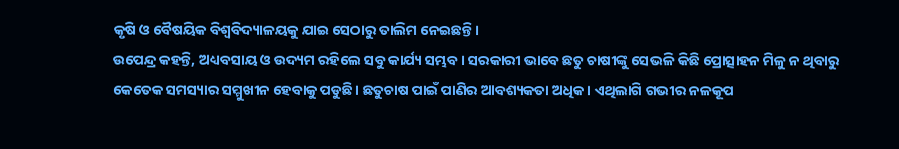କୃଷି ଓ ବୈଷୟିକ ବିଶ୍ୱବିଦ୍ୟାଳୟକୁ ଯାଇ ସେଠାରୁ ତାଲିମ ନେଇଛନ୍ତି।
ଉପେନ୍ଦ୍ର କହନ୍ତି, ଅଧ୍ୟବସାୟ ଓ ଉଦ୍ୟମ ରହିଲେ ସବୁ କାର୍ଯ୍ୟ ସମ୍ଭବ। ସରକାରୀ ଭାବେ ଛତୁ ଚାଷୀଙ୍କୁ ସେଭଳି କିଛି ପ୍ରୋତ୍ସାହନ ମିଳୁ ନ ଥିବାରୁ କେତେକ ସମସ୍ୟାର ସମ୍ମୁଖୀନ ହେବାକୁ ପଡୁଛି। ଛତୁଚାଷ ପାଇଁ ପାଣିର ଆବଶ୍ୟକତା ଅଧିକ। ଏଥିଲାଗି ଗଭୀର ନଳକୂପ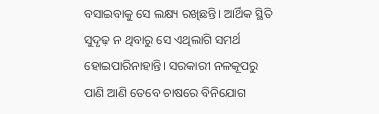ବସାଇବାକୁ ସେ ଲକ୍ଷ୍ୟ ରଖିଛନ୍ତି। ଆର୍ଥିକ ସ୍ଥିତି ସୁଦୃଢ଼ ନ ଥିବାରୁ ସେ ଏଥିଲାଗି ସମର୍ଥ ହୋଇପାରିନାହାନ୍ତି। ସରକାରୀ ନଳକୂପରୁ ପାଣି ଆଣି ତେବେ ଚାଷରେ ବିନିଯୋଗ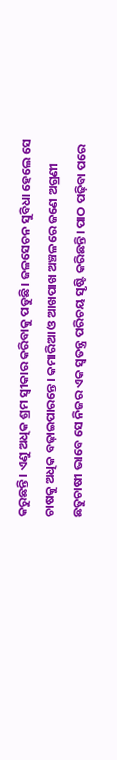କରୁଛନ୍ତି। ଏଣୁ ଅଧିକ ଶ୍ରମ ସ୍ବୀକାର କରିବାକୁ ପଡୁଛି। ଜଳସେଚନ ସୁବିଧା ହେଲେ ସେ ଚାଷକୁ ଅଧିକ ବଢ଼ାଇପାରନ୍ତେ। କମାରିଆ ଓ ଆଖପାଖ ଅଞ୍ଚଳରେ ଜଣେ ଅଗ୍ରଣୀ ଛତୁଚାଷୀ ଭାବେ ସେ ନିଜର ଏକ ସ୍ବତନ୍ତ୍ର ପରିଚୟ ସୃଷ୍ଟି କରିଛନ୍ତି। ପାଠ ପଢ଼ିବା ପରେ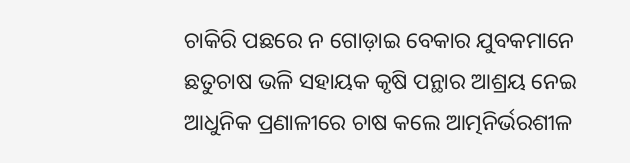ଚାକିରି ପଛରେ ନ ଗୋଡ଼ାଇ ବେକାର ଯୁବକମାନେ ଛତୁଚାଷ ଭଳି ସହାୟକ କୃଷି ପନ୍ଥାର ଆଶ୍ରୟ ନେଇ ଆଧୁନିକ ପ୍ରଣାଳୀରେ ଚାଷ କଲେ ଆତ୍ମନିର୍ଭରଶୀଳ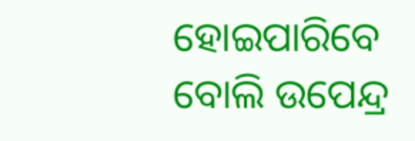ହୋଇପାରିବେ ବୋଲି ଉପେନ୍ଦ୍ର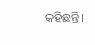କହିଛନ୍ତି।